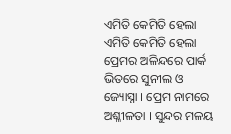ଏମିତି କେମିତି ହେଲା
ଏମିତି କେମିତି ହେଲା
ପ୍ରେମର ଅଳିନ୍ଦରେ ପାର୍କ ଭିତରେ ସୁନୀଲ ଓ ଜ୍ୟୋସ୍ନା । ପ୍ରେମ ନାମରେ ଅଶ୍ଳୀଳତା । ସୁନ୍ଦର ମଳୟ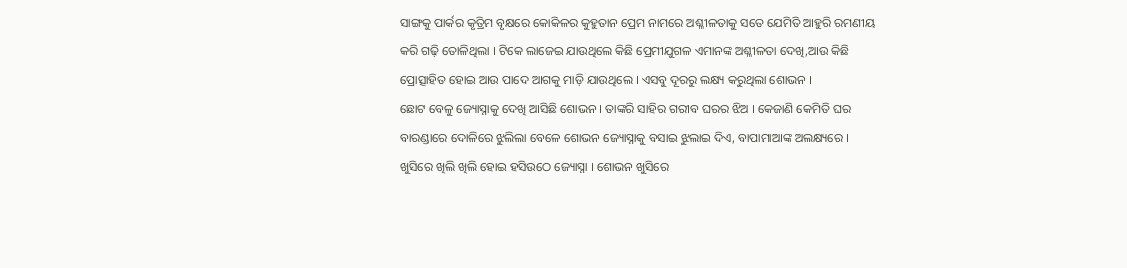ସାଙ୍ଗକୁ ପାର୍କର କୃତ୍ରିମ ବୃକ୍ଷରେ କୋକିଳର କୁହୁତାନ ପ୍ରେମ ନାମରେ ଅଶ୍ଳୀଳତାକୁ ସତେ ଯେମିତି ଆହୁରି ରମଣୀୟ କରି ଗଢ଼ି ତୋଳିଥିଲା । ଟିକେ ଲାଜେଇ ଯାଉଥିଲେ କିଛି ପ୍ରେମୀଯୁଗଳ ଏମାନଙ୍କ ଅଶ୍ଳୀଳତା ଦେଖି,ଆଉ କିଛି ପ୍ରୋତ୍ସାହିତ ହୋଇ ଆଉ ପାଦେ ଆଗକୁ ମାଡ଼ି ଯାଉଥିଲେ । ଏସବୁ ଦୂରରୁ ଲକ୍ଷ୍ୟ କରୁଥିଲା ଶୋଭନ ।
ଛୋଟ ବେଳୁ ଜ୍ୟୋସ୍ନାକୁ ଦେଖି ଆସିଛି ଶୋଭନ । ତାଙ୍କରି ସାହିର ଗରୀବ ଘରର ଝିଅ । କେଜାଣି କେମିତି ଘର ବାରଣ୍ଡାରେ ଦୋଳିରେ ଝୁଲିଲା ବେଳେ ଶୋଭନ ଜ୍ୟୋସ୍ନାକୁ ବସାଇ ଝୁଲାଇ ଦିଏ, ବାପାମାଆଙ୍କ ଅଲକ୍ଷ୍ୟରେ । ଖୁସିରେ ଖିଲି ଖିଲି ହୋଇ ହସିଉଠେ ଜ୍ୟୋସ୍ନା । ଶୋଭନ ଖୁସିରେ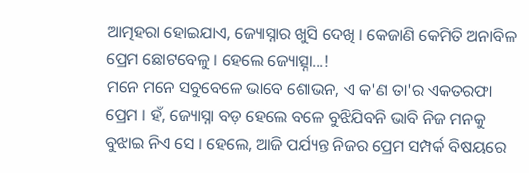ଆତ୍ମହରା ହୋଇଯାଏ, ଜ୍ୟୋସ୍ନାର ଖୁସି ଦେଖି । କେଜାଣି କେମିତି ଅନାବିଳ ପ୍ରେମ ଛୋଟବେଳୁ । ହେଲେ ଜ୍ୟୋତ୍ସ୍ନା...!
ମନେ ମନେ ସବୁବେଳେ ଭାବେ ଶୋଭନ, ଏ କ'ଣ ତା'ର ଏକତରଫା ପ୍ରେମ । ହଁ, ଜ୍ୟୋସ୍ନା ବଡ଼ ହେଲେ ବଳେ ବୁଝିଯିବନି ଭାବି ନିଜ ମନକୁ ବୁଝାଇ ନିଏ ସେ । ହେଲେ, ଆଜି ପର୍ଯ୍ୟନ୍ତ ନିଜର ପ୍ରେମ ସମ୍ପର୍କ ବିଷୟରେ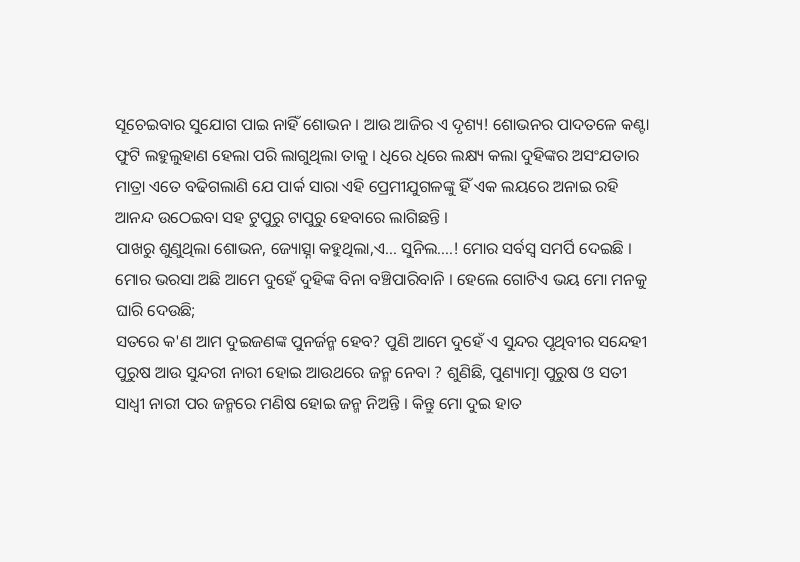ସୂଚେଇବାର ସୁଯୋଗ ପାଇ ନାହିଁ ଶୋଭନ । ଆଉ ଆଜିର ଏ ଦୃଶ୍ୟ! ଶୋଭନର ପାଦତଳେ କଣ୍ଟା ଫୁଟି ଲହୁଲୁହାଣ ହେଲା ପରି ଲାଗୁଥିଲା ତାକୁ । ଧିରେ ଧିରେ ଲକ୍ଷ୍ୟ କଲା ଦୁହିଙ୍କର ଅସଂଯତାର ମାତ୍ରା ଏତେ ବଢିଗଲାଣି ଯେ ପାର୍କ ସାରା ଏହି ପ୍ରେମୀଯୁଗଳଙ୍କୁ ହିଁ ଏକ ଲୟରେ ଅନାଇ ରହି ଆନନ୍ଦ ଉଠେଇବା ସହ ଟୁପୁରୁ ଟାପୁରୁ ହେବାରେ ଲାଗିଛନ୍ତି ।
ପାଖରୁ ଶୁଣୁଥିଲା ଶୋଭନ, ଜ୍ୟୋତ୍ସ୍ନା କହୁଥିଲା,ଏ... ସୁନିଲ....! ମୋର ସର୍ବସ୍ୱ ସମର୍ପି ଦେଇଛି । ମୋର ଭରସା ଅଛି ଆମେ ଦୁହେଁ ଦୁହିଙ୍କ ବିନା ବଞ୍ଚିପାରିବାନି । ହେଲେ ଗୋଟିଏ ଭୟ ମୋ ମନକୁ ଘାରି ଦେଉଛି;
ସତରେ କ'ଣ ଆମ ଦୁଇଜଣଙ୍କ ପୁନର୍ଜନ୍ମ ହେବ? ପୁଣି ଆମେ ଦୁହେଁ ଏ ସୁନ୍ଦର ପୃଥିବୀର ସନ୍ଦେହୀ ପୁରୁଷ ଆଉ ସୁନ୍ଦରୀ ନାରୀ ହୋଇ ଆଉଥରେ ଜନ୍ମ ନେବା ? ଶୁଣିଛି, ପୁଣ୍ୟାତ୍ମା ପୁରୁଷ ଓ ସତୀ ସାଧ୍ୱୀ ନାରୀ ପର ଜନ୍ମରେ ମଣିଷ ହୋଇ ଜନ୍ମ ନିଅନ୍ତି । କିନ୍ତୁ ମୋ ଦୁଇ ହାତ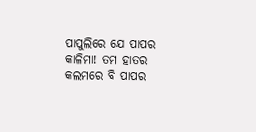ପାପୁଲିରେ ଯେ ପାପର କାଳିମା! ତମ ହାତର କଲମରେ ବି ପାପର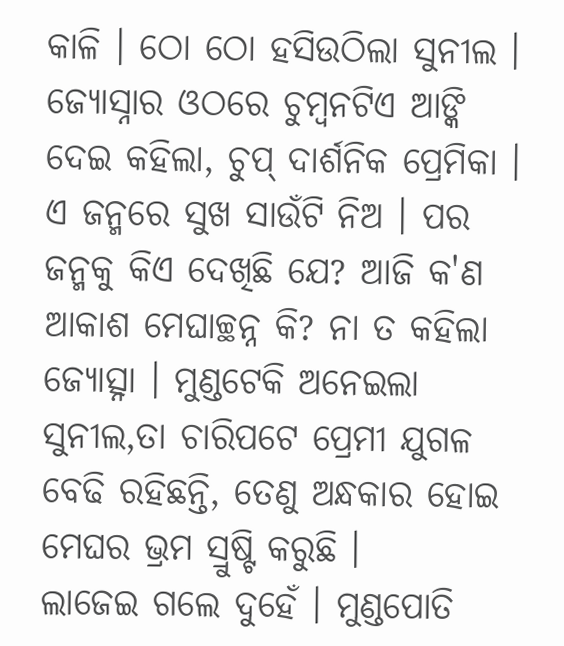କାଳି । ଠୋ ଠୋ ହସିଉଠିଲା ସୁନୀଲ । ଜ୍ୟୋସ୍ନାର ଓଠରେ ଚୁମ୍ୱନଟିଏ ଆଙ୍କି ଦେଇ କହିଲା, ଚୁପ୍ ଦାର୍ଶନିକ ପ୍ରେମିକା । ଏ ଜନ୍ମରେ ସୁଖ ସାଉଁଟି ନିଅ । ପର ଜନ୍ମକୁ କିଏ ଦେଖିଛି ଯେ? ଆଜି କ'ଣ ଆକାଶ ମେଘାଚ୍ଛନ୍ନ କି? ନା ତ କହିଲା ଜ୍ୟୋତ୍ସ୍ନା । ମୁଣ୍ଡଟେକି ଅନେଇଲା ସୁନୀଲ,ତା ଚାରିପଟେ ପ୍ରେମୀ ଯୁଗଳ ବେଢି ରହିଛନ୍ତି, ତେଣୁ ଅନ୍ଧକାର ହୋଇ ମେଘର ଭ୍ରମ ସ୍ରୁଷ୍ଟି କରୁଛି ।
ଲାଜେଇ ଗଲେ ଦୁହେଁ । ମୁଣ୍ଡପୋତି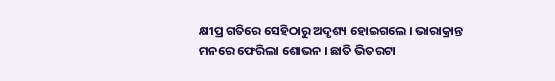କ୍ଷୀପ୍ର ଗତିରେ ସେହିଠାରୁ ଅଦୃଶ୍ୟ ହୋଇଗଲେ । ଭାରାକ୍ରାନ୍ତ ମନରେ ଫେରିଲା ଶୋଭନ । ଛାତି ଭିତରଟା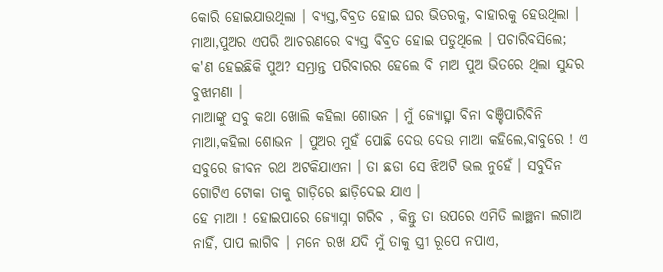କୋରି ହୋଇଯାଉଥିଲା । ବ୍ୟସ୍ତ,ବିବ୍ରତ ହୋଇ ଘର ଭିତରକୁ, ବାହାରକୁ ହେଉଥିଲା । ମାଆ,ପୁଅର ଏପରି ଆଚରଣରେ ବ୍ୟସ୍ତ ବିବ୍ରତ ହୋଇ ପଡୁଥିଲେ । ପଚାରିବସିଲେ; କ'ଣ ହେଇଛିକି ପୁଅ? ସମ୍ଭ୍ରାନ୍ତ ପରିବାରର ହେଲେ ବି ମାଅ ପୁଅ ଭିତରେ ଥିଲା ସୁନ୍ଦର ବୁଝାମଣା ।
ମାଆଙ୍କୁ ସବୁ କଥା ଖୋଲି କହିଲା ଶୋଭନ । ମୁଁ ଜ୍ୟୋତ୍ସ୍ନା ବିନା ବଞ୍ଚିପାରିବିନି ମାଆ,କହିଲା ଶୋଭନ । ପୁଅର ମୁହଁ ପୋଛି ଦେଉ ଦେଉ ମାଆ କହିଲେ,ବାବୁରେ ! ଏ ସବୁରେ ଜୀବନ ରଥ ଅଟକିଯାଏନା । ତା ଛଡା ସେ ଝିଅଟି ଭଲ ନୁହେଁ । ସବୁଦିନ ଗୋଟିଏ ଟୋକା ତାକୁ ଗାଡ଼ିରେ ଛାଡ଼ିଦେଇ ଯାଏ ।
ହେ ମାଆ ! ହୋଇପାରେ ଜ୍ୟୋସ୍ନା ଗରିବ , କିନ୍ତୁ ତା ଉପରେ ଏମିତି ଲାଞ୍ଛନା ଲଗାଅ ନାହିଁ, ପାପ ଲାଗିବ । ମନେ ରଖ ଯଦି ମୁଁ ତାକୁ ସ୍ତ୍ରୀ ରୂପେ ନପାଏ,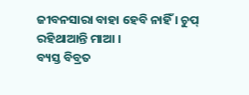ଜୀବନସାରା ବାହା ହେବି ନାହିଁ । ଚୁପ୍ ରହିଥାଆନ୍ତି ମାଆ ।
ବ୍ୟସ୍ତ ବିବ୍ରତ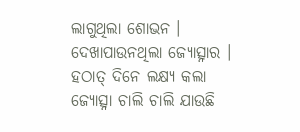ଲାଗୁଥିଲା ଶୋଭନ । ଦେଖାପାଉନଥିଲା ଜ୍ୟୋତ୍ସ୍ନାର । ହଠାତ୍ ଦିନେ ଲକ୍ଷ୍ୟ କଲା ଜ୍ୟୋତ୍ସ୍ନା ଚାଲି ଚାଲି ଯାଉଛି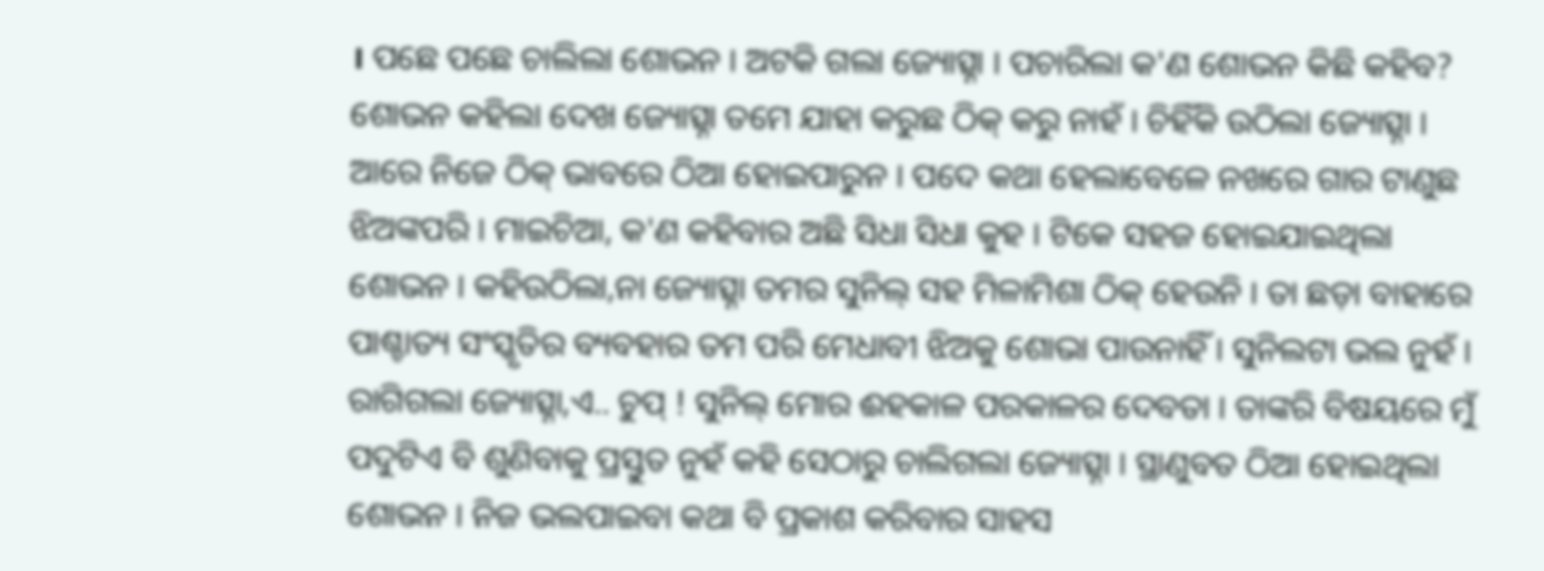। ପଛେ ପଛେ ଚାଲିଲା ଶୋଭନ । ଅଟକି ଗଲା ଜ୍ୟୋତ୍ସ୍ନା । ପଚାରିଲା କ'ଣ ଶୋଭନ କିଛି କହିବ? ଶୋଭନ କହିଲା ଦେଖ ଜ୍ୟୋତ୍ସ୍ନା ତମେ ଯାହା କରୁଛ ଠିକ୍ କରୁ ନାହଁ । ଚିହିଁକି ଉଠିଲା ଜ୍ୟୋତ୍ସ୍ନା । ଆରେ ନିଜେ ଠିକ୍ ଭାବରେ ଠିଆ ହୋଇପାରୁନ । ପଦେ କଥା ହେଲାବେଳେ ନଖରେ ଗାର ଟାଣୁଛ ଝିଅଙ୍କପରି । ମାଇଚିଆ, କ'ଣ କହିବାର ଅଛି ସିଧା ସିଧା କୁହ । ଟିକେ ସହଜ ହୋଇଯାଇଥିଲା ଶୋଭନ । କହିଉଠିଲା,ନା ଜ୍ୟୋତ୍ସ୍ନା ତମର ସୁନିଲ୍ ସହ ମିଳାମିଶା ଠିକ୍ ହେଉନି । ତା ଛଡ଼ା ବାହାରେ ପାଶ୍ଚାତ୍ୟ ସଂସ୍କୃତିର ବ୍ୟବହାର ତମ ପରି ମେଧାବୀ ଝିଅକୁ ଶୋଭା ପାଉନାହିଁ । ସୁନିଲଟା ଭଲ ନୁହଁ । ରାଗିଗଲା ଜ୍ୟୋତ୍ସ୍ନା,ଏ.. ଚୁପ୍ ! ସୁନିଲ୍ ମୋର ଈହକାଳ ପରକାଳର ଦେବତା । ତାଙ୍କରି ବିଷୟରେ ମୁଁ ପଦୁଟିଏ ବି ଶୁଣିବାକୁ ପ୍ରସ୍ତୁତ ନୁହଁ କହି ସେଠାରୁ ଚାଲିଗଲା ଜ୍ୟୋତ୍ସ୍ନା । ସ୍ଥାଣୁବତ ଠିଆ ହୋଇଥିଲା ଶୋଭନ । ନିଜ ଭଲପାଇବା କଥା ବି ପ୍ରକାଶ କରିବାର ସାହସ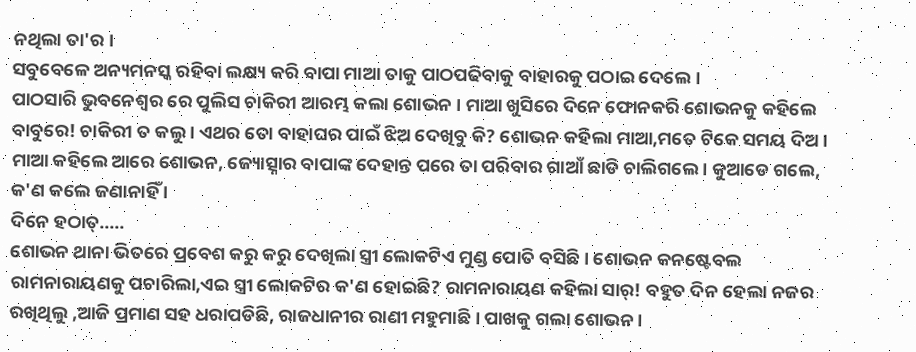ନଥିଲା ତା'ର ।
ସବୁବେଳେ ଅନ୍ୟମନସ୍କ ରହିବା ଲକ୍ଷ୍ୟ କରି ବାପା ମାଆ ତାକୁ ପାଠପଢିବାକୁ ବାହାରକୁ ପଠାଇ ଦେଲେ ।
ପାଠସାରି ଭୁବନେଶ୍ୱର ରେ ପୁଲିସ ଚାକିରୀ ଆରମ୍ଭ କଲା ଶୋଭନ । ମାଆ ଖୁସିରେ ଦିନେ ଫୋନକରି ଶୋଭନକୁ କହିଲେ ବାବୁରେ! ଚାକିରୀ ତ କଲୁ । ଏଥର ତୋ ବାହାଘର ପାଇଁ ଝିଅ ଦେଖିବୁ କି? ଶୋଭନ କହିଲା ମାଆ,ମତେ ଟିକେ ସମୟ ଦିଅ । ମାଆ କହିଲେ ଆରେ ଶୋଭନ, ଜ୍ୟୋତ୍ସ୍ନାର ବାପାଙ୍କ ଦେହାନ୍ତ ପରେ ତା ପରିବାର ଗାଆଁ ଛାଡି ଚାଲିଗଲେ । କୁଆଡେ ଗଲେ, କ'ଣ କଲେ ଜଣାନାହିଁ ।
ଦିନେ ହଠାତ୍.....
ଶୋଭନ ଥାନା ଭିତରେ ପ୍ରବେଶ କରୁ କରୁ ଦେଖିଲା ସ୍ତ୍ରୀ ଲୋକଟିଏ ମୁଣ୍ଡ ପୋତି ବସିଛି । ଶୋଭନ କନଷ୍ଟେବଲ ରାମନାରାୟଣକୁ ପଚାରିଲା,ଏଇ ସ୍ତ୍ରୀ ଲୋକଟିର କ'ଣ ହୋଇଛି? ରାମନାରାୟଣ କହିଲା ସାର୍! ବହୁତ ଦିନ ହେଲା ନଜର ରଖିଥିଲୁ ,ଆଜି ପ୍ରମାଣ ସହ ଧରାପଡିଛି, ରାଜଧାନୀର ରାଣୀ ମହୁମାଛି । ପାଖକୁ ଗଲା ଶୋଭନ ।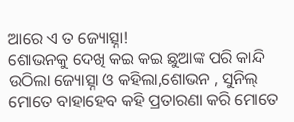ଆରେ ଏ ତ ଜ୍ୟୋତ୍ସ୍ନା!
ଶୋଭନକୁ ଦେଖି କଇ କଇ ଛୁଆଙ୍କ ପରି କାନ୍ଦି ଉଠିଲା ଜ୍ୟୋତ୍ସ୍ନା ଓ କହିଲା,ଶୋଭନ , ସୁନିଲ୍ ମୋତେ ବାହାହେବ କହି ପ୍ରତାରଣା କରି ମୋତେ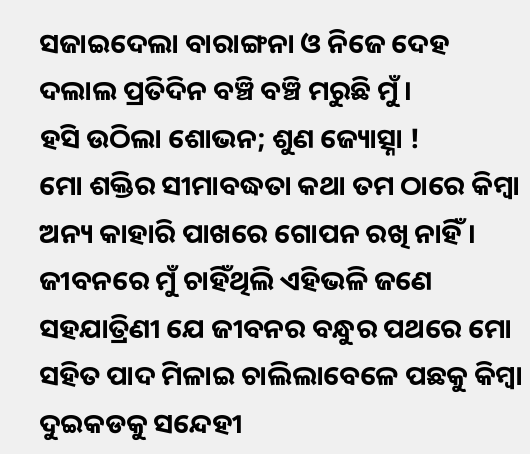ସଜାଇଦେଲା ବାରାଙ୍ଗନା ଓ ନିଜେ ଦେହ ଦଲାଲ ପ୍ରତିଦିନ ବଞ୍ଚି ବଞ୍ଚି ମରୁଛି ମୁଁ ।
ହସି ଉଠିଲା ଶୋଭନ; ଶୁଣ ଜ୍ୟୋତ୍ସ୍ନା !
ମୋ ଶକ୍ତିର ସୀମାବଦ୍ଧତା କଥା ତମ ଠାରେ କିମ୍ବା ଅନ୍ୟ କାହାରି ପାଖରେ ଗୋପନ ରଖି ନାହିଁ । ଜୀବନରେ ମୁଁ ଚାହିଁଥିଲି ଏହିଭଳି ଜଣେ ସହଯାତ୍ରିଣୀ ଯେ ଜୀବନର ବନ୍ଧୁର ପଥରେ ମୋ ସହିତ ପାଦ ମିଳାଇ ଚାଲିଲାବେଳେ ପଛକୁ କିମ୍ବା ଦୁଇକଡକୁ ସନ୍ଦେହୀ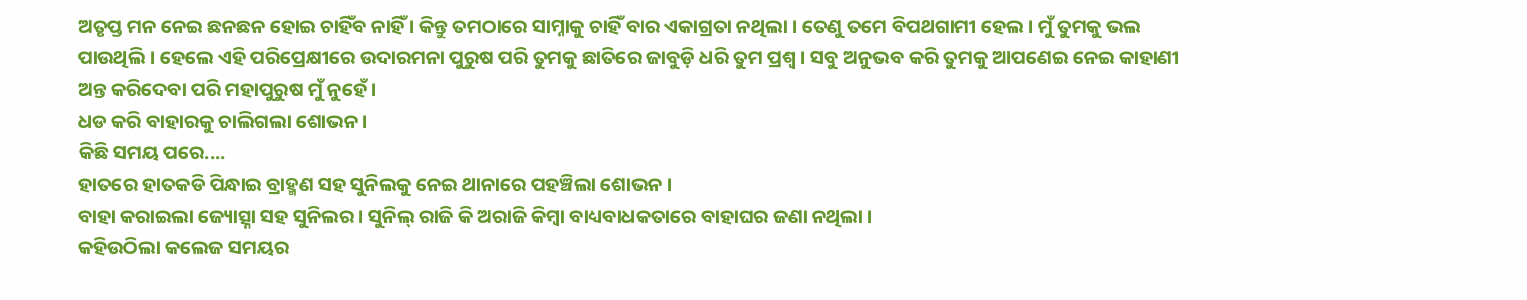ଅତୃପ୍ତ ମନ ନେଇ ଛନଛନ ହୋଇ ଚାହିଁବ ନାହିଁ । କିନ୍ତୁ ତମଠାରେ ସାମ୍ନାକୁ ଚାହିଁ ବାର ଏକାଗ୍ରତା ନଥିଲା । ତେଣୁ ତମେ ବିପଥଗାମୀ ହେଲ । ମୁଁ ତୁମକୁ ଭଲ ପାଉଥିଲି । ହେଲେ ଏହି ପରିପ୍ରେକ୍ଷୀରେ ଉଦାରମନା ପୁରୁଷ ପରି ତୁମକୁ ଛାତିରେ ଜାବୁଡ଼ି ଧରି ତୁମ ପ୍ରଶ୍ୱ । ସବୁ ଅନୁଭବ କରି ତୁମକୁ ଆପଣେଇ ନେଇ କାହାଣୀ ଅନ୍ତ କରିଦେବା ପରି ମହାପୁରୁଷ ମୁଁ ନୁହେଁ ।
ଧଡ କରି ବାହାରକୁ ଚାଲିଗଲା ଶୋଭନ ।
କିଛି ସମୟ ପରେ....
ହାତରେ ହାତକଡି ପିନ୍ଧାଇ ବ୍ରାହ୍ମଣ ସହ ସୁନିଲକୁ ନେଇ ଥାନାରେ ପହଞ୍ଚିଲା ଶୋଭନ ।
ବାହା କରାଇଲା ଜ୍ୟୋତ୍ସ୍ନା ସହ ସୁନିଲର । ସୁନିଲ୍ ରାଜି କି ଅରାଜି କିମ୍ବା ବାଧ୍ୟବାଧକତାରେ ବାହାଘର ଜଣା ନଥିଲା ।
କହିଉଠିଲା କଲେଜ ସମୟର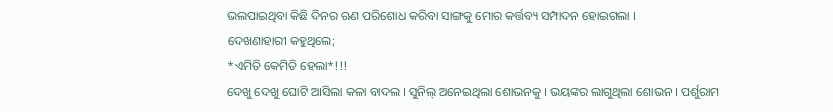ଭଲପାଇଥିବା କିଛି ଦିନର ଋଣ ପରିଶୋଧ କରିବା ସାଙ୍ଗକୁ ମୋର କର୍ତ୍ତବ୍ୟ ସମ୍ପାଦନ ହୋଇଗଲା ।
ଦେଖଣାହାରୀ କହୁଥିଲେ;
*ଏମିତି କେମିତି ହେଲା*!!!
ଦେଖୁ ଦେଖୁ ଘୋଟି ଆସିଲା କଳା ବାଦଲ । ସୁନିଲ୍ ଅନେଇଥିଲା ଶୋଭନକୁ । ଭୟଙ୍କର ଲାଗୁଥିଲା ଶୋଭନ । ପର୍ଶୁରାମ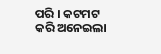ପରି । କଟମଟ କରି ଅନେଇଲା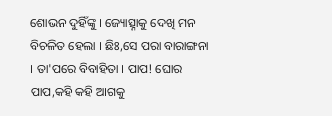ଶୋଭନ ଦୁହିଁଙ୍କୁ । ଜ୍ୟୋତ୍ସ୍ନାକୁ ଦେଖି ମନ ବିଚଳିତ ହେଲା । ଛିଃ,ସେ ପରା ବାରାଙ୍ଗନା । ତା'ପରେ ବିବାହିତା । ପାପ! ଘୋର ପାପ,କହି କହି ଆଗକୁ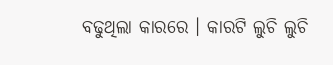ବଢୁଥିଲା କାରରେ । କାରଟି ଲୁଚି ଲୁଚି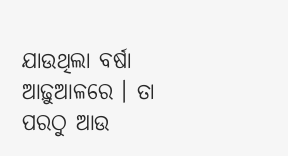ଯାଉଥିଲା ବର୍ଷା ଆଢ଼ୁଆଳରେ । ତା ପରଠୁ ଆଉ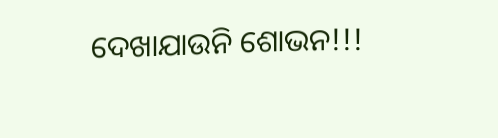ଦେଖାଯାଉନି ଶୋଭନ!!!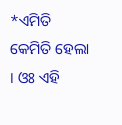*ଏମିତି କେମିତି ହେଲା । ଓଃ ଏହି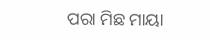ପରା ମିଛ ମାୟା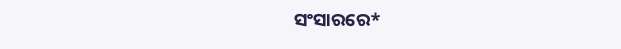ସଂସାରରେ*